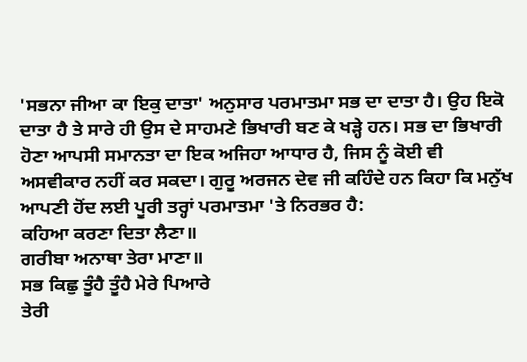'ਸਭਨਾ ਜੀਆ ਕਾ ਇਕੁ ਦਾਤਾ' ਅਨੁਸਾਰ ਪਰਮਾਤਮਾ ਸਭ ਦਾ ਦਾਤਾ ਹੈ। ਉਹ ਇਕੋ ਦਾਤਾ ਹੈ ਤੇ ਸਾਰੇ ਹੀ ਉਸ ਦੇ ਸਾਹਮਣੇ ਭਿਖਾਰੀ ਬਣ ਕੇ ਖੜ੍ਹੇ ਹਨ। ਸਭ ਦਾ ਭਿਖਾਰੀ ਹੋਣਾ ਆਪਸੀ ਸਮਾਨਤਾ ਦਾ ਇਕ ਅਜਿਹਾ ਆਧਾਰ ਹੈ, ਜਿਸ ਨੂੰ ਕੋਈ ਵੀ ਅਸਵੀਕਾਰ ਨਹੀਂ ਕਰ ਸਕਦਾ। ਗੁਰੂ ਅਰਜਨ ਦੇਵ ਜੀ ਕਹਿੰਦੇ ਹਨ ਕਿਹਾ ਕਿ ਮਨੁੱਖ ਆਪਣੀ ਹੋਂਦ ਲਈ ਪੂਰੀ ਤਰ੍ਹਾਂ ਪਰਮਾਤਮਾ 'ਤੇ ਨਿਰਭਰ ਹੈ:
ਕਹਿਆ ਕਰਣਾ ਦਿਤਾ ਲੈਣਾ॥
ਗਰੀਬਾ ਅਨਾਥਾ ਤੇਰਾ ਮਾਣਾ॥
ਸਭ ਕਿਛੁ ਤੂੰਹੈ ਤੂੰਹੈ ਮੇਰੇ ਪਿਆਰੇ
ਤੇਰੀ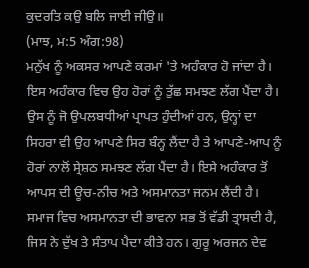ਕੁਦਰਤਿ ਕਉ ਬਲਿ ਜਾਈ ਜੀਉ॥
(ਮਾਝ, ਮ:5 ਅੰਗ:98)
ਮਨੁੱਖ ਨੂੰ ਅਕਸਰ ਆਪਣੇ ਕਰਮਾਂ 'ਤੇ ਅਹੰਕਾਰ ਹੋ ਜਾਂਦਾ ਹੈ। ਇਸ ਅਹੰਕਾਰ ਵਿਚ ਉਹ ਹੋਰਾਂ ਨੂੰ ਤੁੱਛ ਸਮਝਣ ਲੱਗ ਪੈਂਦਾ ਹੈ। ਉਸ ਨੂੰ ਜੋ ਉਪਲਬਧੀਆਂ ਪ੍ਰਾਪਤ ਹੁੰਦੀਆਂ ਹਨ, ਉਨ੍ਹਾਂ ਦਾ ਸਿਹਰਾ ਵੀ ਉਹ ਆਪਣੇ ਸਿਰ ਬੰਨ੍ਹ ਲੈਂਦਾ ਹੈ ਤੇ ਆਪਣੇ-ਆਪ ਨੂੰ ਹੋਰਾਂ ਨਾਲੋਂ ਸ੍ਰੇਸ਼ਠ ਸਮਝਣ ਲੱਗ ਪੈਂਦਾ ਹੈ। ਇਸੇ ਅਹੰਕਾਰ ਤੋਂ ਆਪਸ ਦੀ ਊਚ-ਨੀਚ ਅਤੇ ਅਸਮਾਨਤਾ ਜਨਮ ਲੈਂਦੀ ਹੈ। ਸਮਾਜ ਵਿਚ ਅਸਮਾਨਤਾ ਦੀ ਭਾਵਨਾ ਸਭ ਤੋਂ ਵੱਡੀ ਤ੍ਰਾਸਦੀ ਹੈ, ਜਿਸ ਨੇ ਦੁੱਖ ਤੇ ਸੰਤਾਪ ਪੈਦਾ ਕੀਤੇ ਹਨ। ਗੁਰੂ ਅਰਜਨ ਦੇਵ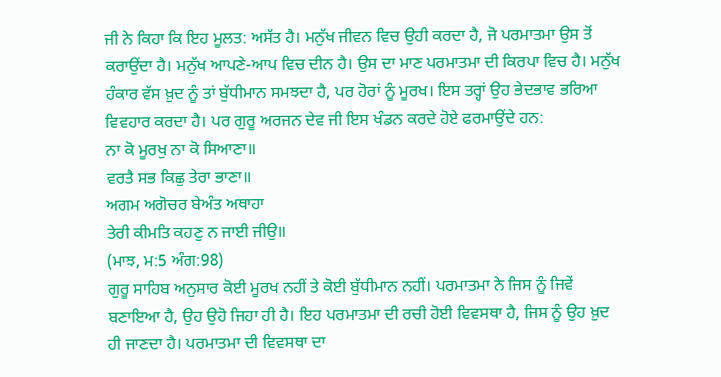ਜੀ ਨੇ ਕਿਹਾ ਕਿ ਇਹ ਮੂਲਤ: ਅਸੱਤ ਹੈ। ਮਨੁੱਖ ਜੀਵਨ ਵਿਚ ਉਹੀ ਕਰਦਾ ਹੈ, ਜੋ ਪਰਮਾਤਮਾ ਉਸ ਤੋਂ ਕਰਾਉਂਦਾ ਹੈ। ਮਨੁੱਖ ਆਪਣੇ-ਆਪ ਵਿਚ ਦੀਨ ਹੈ। ਉਸ ਦਾ ਮਾਣ ਪਰਮਾਤਮਾ ਦੀ ਕਿਰਪਾ ਵਿਚ ਹੈ। ਮਨੁੱਖ ਹੰਕਾਰ ਵੱਸ ਖ਼ੁਦ ਨੂੰ ਤਾਂ ਬੁੱਧੀਮਾਨ ਸਮਝਦਾ ਹੈ, ਪਰ ਹੋਰਾਂ ਨੂੰ ਮੂਰਖ। ਇਸ ਤਰ੍ਹਾਂ ਉਹ ਭੇਦਭਾਵ ਭਰਿਆ ਵਿਵਹਾਰ ਕਰਦਾ ਹੈ। ਪਰ ਗੁਰੂ ਅਰਜਨ ਦੇਵ ਜੀ ਇਸ ਖੰਡਨ ਕਰਦੇ ਹੋਏ ਫਰਮਾਉਂਦੇ ਹਨ:
ਨਾ ਕੋ ਮੂਰਖੁ ਨਾ ਕੋ ਸਿਆਣਾ॥
ਵਰਤੈ ਸਭ ਕਿਛੁ ਤੇਰਾ ਭਾਣਾ॥
ਅਗਮ ਅਗੋਚਰ ਬੇਅੰਤ ਅਥਾਹਾ
ਤੇਰੀ ਕੀਮਤਿ ਕਹਣੁ ਨ ਜਾਈ ਜੀਉ॥
(ਮਾਝ, ਮ:5 ਅੰਗ:98)
ਗੁਰੂ ਸਾਹਿਬ ਅਨੁਸਾਰ ਕੋਈ ਮੂਰਖ ਨਹੀਂ ਤੇ ਕੋਈ ਬੁੱਧੀਮਾਨ ਨਹੀਂ। ਪਰਮਾਤਮਾ ਨੇ ਜਿਸ ਨੂੰ ਜਿਵੇਂ ਬਣਾਇਆ ਹੈ, ਉਹ ਉਹੋ ਜਿਹਾ ਹੀ ਹੈ। ਇਹ ਪਰਮਾਤਮਾ ਦੀ ਰਚੀ ਹੋਈ ਵਿਵਸਥਾ ਹੈ, ਜਿਸ ਨੂੰ ਉਹ ਖ਼ੁਦ ਹੀ ਜਾਣਦਾ ਹੈ। ਪਰਮਾਤਮਾ ਦੀ ਵਿਵਸਥਾ ਦਾ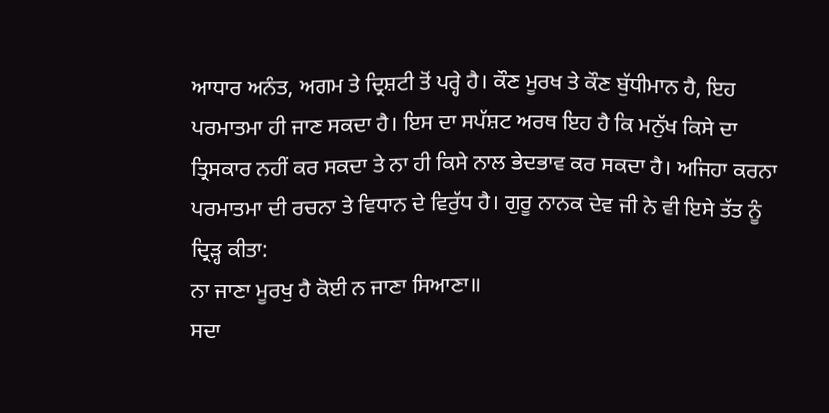ਆਧਾਰ ਅਨੰਤ, ਅਗਮ ਤੇ ਦ੍ਰਿਸ਼ਟੀ ਤੋਂ ਪਰ੍ਹੇ ਹੈ। ਕੌਣ ਮੂਰਖ ਤੇ ਕੌਣ ਬੁੱਧੀਮਾਨ ਹੈ, ਇਹ ਪਰਮਾਤਮਾ ਹੀ ਜਾਣ ਸਕਦਾ ਹੈ। ਇਸ ਦਾ ਸਪੱਸ਼ਟ ਅਰਥ ਇਹ ਹੈ ਕਿ ਮਨੁੱਖ ਕਿਸੇ ਦਾ ਤ੍ਰਿਸਕਾਰ ਨਹੀਂ ਕਰ ਸਕਦਾ ਤੇ ਨਾ ਹੀ ਕਿਸੇ ਨਾਲ ਭੇਦਭਾਵ ਕਰ ਸਕਦਾ ਹੈ। ਅਜਿਹਾ ਕਰਨਾ ਪਰਮਾਤਮਾ ਦੀ ਰਚਨਾ ਤੇ ਵਿਧਾਨ ਦੇ ਵਿਰੁੱਧ ਹੈ। ਗੁਰੂ ਨਾਨਕ ਦੇਵ ਜੀ ਨੇ ਵੀ ਇਸੇ ਤੱਤ ਨੂੰ ਦ੍ਰਿੜ੍ਹ ਕੀਤਾ:
ਨਾ ਜਾਣਾ ਮੂਰਖੁ ਹੈ ਕੋਈ ਨ ਜਾਣਾ ਸਿਆਣਾ॥
ਸਦਾ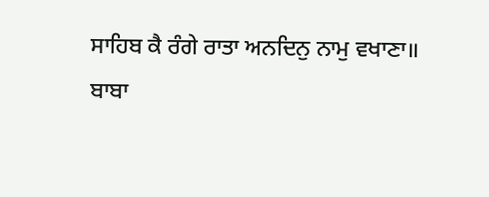ਸਾਹਿਬ ਕੈ ਰੰਗੇ ਰਾਤਾ ਅਨਦਿਨੁ ਨਾਮੁ ਵਖਾਣਾ॥
ਬਾਬਾ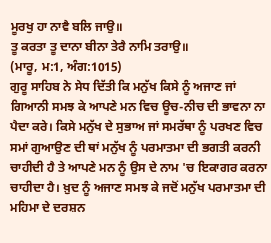ਮੂਰਖੁ ਹਾ ਨਾਵੈ ਬਲਿ ਜਾਉ॥
ਤੂ ਕਰਤਾ ਤੂ ਦਾਨਾ ਬੀਨਾ ਤੇਰੈ ਨਾਮਿ ਤਰਾਉ॥
(ਮਾਰੂ, ਮ:1, ਅੰਗ:1015)
ਗੁਰੂ ਸਾਹਿਬ ਨੇ ਸੇਧ ਦਿੱਤੀ ਕਿ ਮਨੁੱਖ ਕਿਸੇ ਨੂੰ ਅਜਾਣ ਜਾਂ ਗਿਆਨੀ ਸਮਝ ਕੇ ਆਪਣੇ ਮਨ ਵਿਚ ਊਚ-ਨੀਚ ਦੀ ਭਾਵਨਾ ਨਾ ਪੈਦਾ ਕਰੇ। ਕਿਸੇ ਮਨੁੱਖ ਦੇ ਸੁਭਾਅ ਜਾਂ ਸਮਰੱਥਾ ਨੂੰ ਪਰਖਣ ਵਿਚ ਸਮਾਂ ਗੁਆਉਣ ਦੀ ਥਾਂ ਮਨੁੱਖ ਨੂੰ ਪਰਮਾਤਮਾ ਦੀ ਭਗਤੀ ਕਰਨੀ ਚਾਹੀਦੀ ਹੈ ਤੇ ਆਪਣੇ ਮਨ ਨੂੰ ਉਸ ਦੇ ਨਾਮ 'ਚ ਇਕਾਗਰ ਕਰਨਾ ਚਾਹੀਦਾ ਹੈ। ਖ਼ੁਦ ਨੂੰ ਅਜਾਣ ਸਮਝ ਕੇ ਜਦੋਂ ਮਨੁੱਖ ਪਰਮਾਤਮਾ ਦੀ ਮਹਿਮਾ ਦੇ ਦਰਸ਼ਨ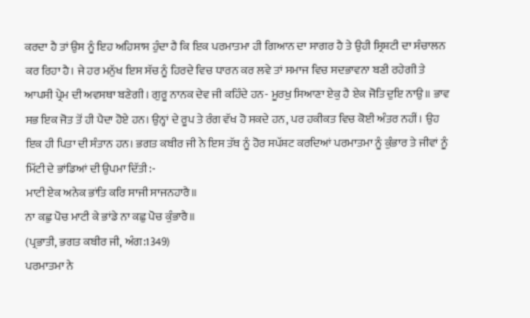ਕਰਦਾ ਹੈ ਤਾਂ ਉਸ ਨੂੰ ਇਹ ਅਹਿਸਾਸ ਹੁੰਦਾ ਹੈ ਕਿ ਇਕ ਪਰਮਾਤਮਾ ਹੀ ਗਿਆਨ ਦਾ ਸਾਗਰ ਹੈ ਤੇ ਉਹੀ ਸ੍ਰਿਸ਼ਟੀ ਦਾ ਸੰਚਾਲਨ ਕਰ ਰਿਹਾ ਹੈ। ਜੇ ਹਰ ਮਨੁੱਖ ਇਸ ਸੱਚ ਨੂੰ ਹਿਰਦੇ ਵਿਚ ਧਾਰਨ ਕਰ ਲਵੇ ਤਾਂ ਸਮਾਜ ਵਿਚ ਸਦਭਾਵਨਾ ਬਣੀ ਰਹੇਗੀ ਤੇ ਆਪਸੀ ਪ੍ਰੇਮ ਦੀ ਅਵਸਥਾ ਬਣੇਗੀ। ਗੁਰੂ ਨਾਨਕ ਦੇਵ ਜੀ ਕਹਿੰਦੇ ਹਨ- ਮੂਰਖੁ ਸਿਆਣਾ ਏਕੁ ਹੈ ਏਕ ਜੋਤਿ ਦੁਇ ਨਾਉ॥ ਭਾਵ ਸਭ ਇਕ ਜੋਤ ਤੋਂ ਹੀ ਪੈਦਾ ਹੋਏ ਹਨ। ਉਨ੍ਹਾਂ ਦੇ ਰੂਪ ਤੇ ਰੰਗ ਵੱਖ ਹੋ ਸਕਦੇ ਹਨ, ਪਰ ਹਕੀਕਤ ਵਿਚ ਕੋਈ ਅੰਤਰ ਨਹੀਂ। ਉਹ ਇਕ ਹੀ ਪਿਤਾ ਦੀ ਸੰਤਾਨ ਹਨ। ਭਗਤ ਕਬੀਰ ਜੀ ਨੇ ਇਸ ਤੱਥ ਨੂੰ ਹੋਰ ਸਪੱਸ਼ਟ ਕਰਦਿਆਂ ਪਰਮਾਤਮਾ ਨੂੰ ਕੁੰਭਾਰ ਤੇ ਜੀਵਾਂ ਨੂੰ ਮਿੱਟੀ ਦੇ ਭਾਂਡਿਆਂ ਦੀ ਉਪਮਾ ਦਿੱਤੀ:-
ਮਾਟੀ ਏਕ ਅਨੇਕ ਭਾਂਤਿ ਕਰਿ ਸਾਜੀ ਸਾਜਨਹਾਰੈ॥
ਨਾ ਕਛੁ ਪੋਚ ਮਾਟੀ ਕੇ ਭਾਂਡੇ ਨਾ ਕਛੁ ਪੋਚ ਕੁੰਭਾਰੈ॥
(ਪ੍ਰਭਾਤੀ, ਭਗਤ ਕਬੀਰ ਜੀ, ਅੰਗ:1349)
ਪਰਮਾਤਮਾ ਨੇ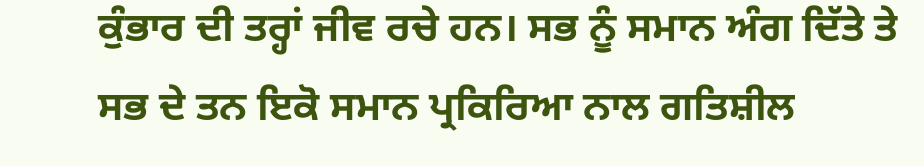ਕੁੰਭਾਰ ਦੀ ਤਰ੍ਹਾਂ ਜੀਵ ਰਚੇ ਹਨ। ਸਭ ਨੂੰ ਸਮਾਨ ਅੰਗ ਦਿੱਤੇ ਤੇ ਸਭ ਦੇ ਤਨ ਇਕੋ ਸਮਾਨ ਪ੍ਰਕਿਰਿਆ ਨਾਲ ਗਤਿਸ਼ੀਲ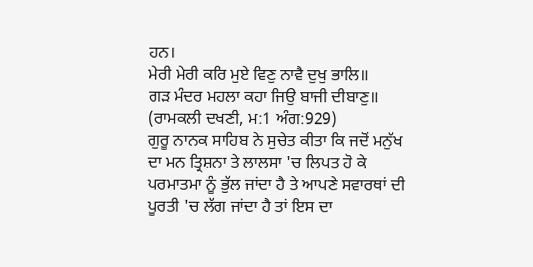ਹਨ।
ਮੇਰੀ ਮੇਰੀ ਕਰਿ ਮੁਏ ਵਿਣੁ ਨਾਵੈ ਦੁਖੁ ਭਾਲਿ॥
ਗੜ ਮੰਦਰ ਮਹਲਾ ਕਹਾ ਜਿਉ ਬਾਜੀ ਦੀਬਾਣੁ॥
(ਰਾਮਕਲੀ ਦਖਣੀ, ਮ:1 ਅੰਗ:929)
ਗੁਰੂ ਨਾਨਕ ਸਾਹਿਬ ਨੇ ਸੁਚੇਤ ਕੀਤਾ ਕਿ ਜਦੋਂ ਮਨੁੱਖ ਦਾ ਮਨ ਤ੍ਰਿਸ਼ਨਾ ਤੇ ਲਾਲਸਾ 'ਚ ਲਿਪਤ ਹੋ ਕੇ ਪਰਮਾਤਮਾ ਨੂੰ ਭੁੱਲ ਜਾਂਦਾ ਹੈ ਤੇ ਆਪਣੇ ਸਵਾਰਥਾਂ ਦੀ ਪੂਰਤੀ 'ਚ ਲੱਗ ਜਾਂਦਾ ਹੈ ਤਾਂ ਇਸ ਦਾ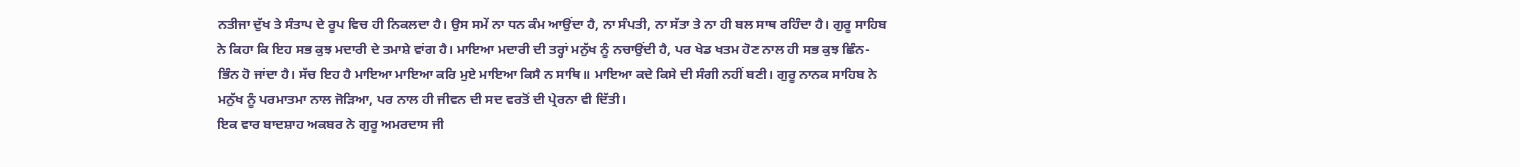ਨਤੀਜਾ ਦੁੱਖ ਤੇ ਸੰਤਾਪ ਦੇ ਰੂਪ ਵਿਚ ਹੀ ਨਿਕਲਦਾ ਹੈ। ਉਸ ਸਮੇਂ ਨਾ ਧਨ ਕੰਮ ਆਉਂਦਾ ਹੈ, ਨਾ ਸੰਪਤੀ, ਨਾ ਸੱਤਾ ਤੇ ਨਾ ਹੀ ਬਲ ਸਾਥ ਰਹਿੰਦਾ ਹੈ। ਗੁਰੂ ਸਾਹਿਬ ਨੇ ਕਿਹਾ ਕਿ ਇਹ ਸਭ ਕੁਝ ਮਦਾਰੀ ਦੇ ਤਮਾਸ਼ੇ ਵਾਂਗ ਹੈ। ਮਾਇਆ ਮਦਾਰੀ ਦੀ ਤਰ੍ਹਾਂ ਮਨੁੱਖ ਨੂੰ ਨਚਾਉਂਦੀ ਹੈ, ਪਰ ਖੇਡ ਖਤਮ ਹੋਣ ਨਾਲ ਹੀ ਸਭ ਕੁਝ ਛਿੰਨ-ਭਿੰਨ ਹੋ ਜਾਂਦਾ ਹੈ। ਸੱਚ ਇਹ ਹੈ ਮਾਇਆ ਮਾਇਆ ਕਰਿ ਮੁਏ ਮਾਇਆ ਕਿਸੈ ਨ ਸਾਥਿ॥ ਮਾਇਆ ਕਦੇ ਕਿਸੇ ਦੀ ਸੰਗੀ ਨਹੀਂ ਬਣੀ। ਗੁਰੂ ਨਾਨਕ ਸਾਹਿਬ ਨੇ ਮਨੁੱਖ ਨੂੰ ਪਰਮਾਤਮਾ ਨਾਲ ਜੋੜਿਆ, ਪਰ ਨਾਲ ਹੀ ਜੀਵਨ ਦੀ ਸਦ ਵਰਤੋਂ ਦੀ ਪ੍ਰੇਰਨਾ ਵੀ ਦਿੱਤੀ।
ਇਕ ਵਾਰ ਬਾਦਸ਼ਾਹ ਅਕਬਰ ਨੇ ਗੁਰੂ ਅਮਰਦਾਸ ਜੀ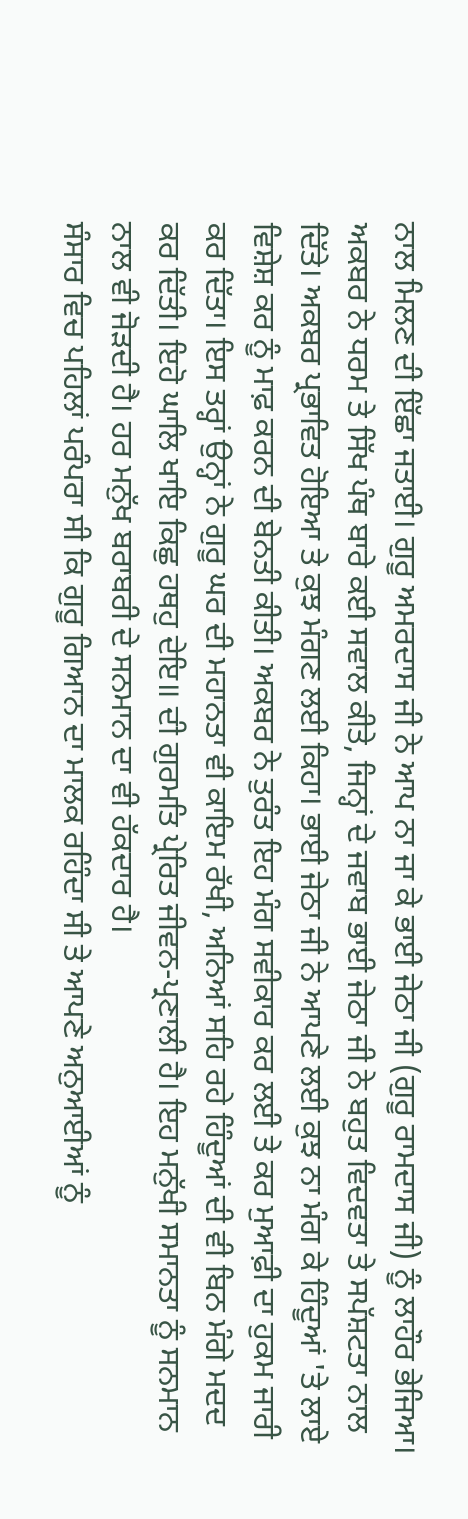ਨਾਲ ਮਿਲਣ ਦੀ ਇੱਛਾ ਜਤਾਈ। ਗੁਰੂ ਅਮਰਦਾਸ ਜੀ ਨੇ ਆਪ ਨਾ ਜਾ ਕੇ ਭਾਈ ਜੇਠਾ ਜੀ (ਗੁਰੂ ਰਾਮਦਾਸ ਜੀ) ਨੂੰ ਲਾਹੌਰ ਭੇਜਿਆ। ਅਕਬਰ ਨੇ ਧਰਮ ਤੇ ਸਿੱਖ ਪੰਥ ਬਾਰੇ ਕਈ ਸਵਾਲ ਕੀਤੇ, ਜਿਨ੍ਹਾਂ ਦੇ ਜਵਾਬ ਭਾਈ ਜੇਠਾ ਜੀ ਨੇ ਬਹੁਤ ਵਿਦਵਤਾ ਤੇ ਸਪੱਸ਼ਟਤਾ ਨਾਲ ਦਿੱਤੇ। ਅਕਬਰ ਪ੍ਰਭਾਵਿਤ ਹੋਇਆ ਤੇ ਕੁਝ ਮੰਗਣ ਲਈ ਕਿਹਾ। ਭਾਈ ਜੇਠਾ ਜੀ ਨੇ ਆਪਣੇ ਲਈ ਕੁਝ ਨਾ ਮੰਗ ਕੇ ਹਿੰਦੂਆਂ 'ਤੇ ਲਾਏ ਵਿਸ਼ੇਸ਼ ਕਰ ਨੂੰ ਮਾਫ਼ ਕਰਨ ਦੀ ਬੇਨਤੀ ਕੀਤੀ। ਅਕਬਰ ਨੇ ਤੁਰੰਤ ਇਹ ਮੰਗ ਸਵੀਕਾਰ ਕਰ ਲਈ ਤੇ ਕਰ ਮੁਆਫ਼ੀ ਦਾ ਹੁਕਮ ਜਾਰੀ ਕਰ ਦਿੱਤਾ। ਇਸ ਤਰ੍ਹਾਂ ਉਨ੍ਹਾਂ ਨੇ ਗੁਰੂ ਘਰ ਦੀ ਮਹਾਨਤਾ ਵੀ ਕਾਇਮ ਰੱਖੀ, ਅਨਿਆਂ ਸਹਿ ਰਹੇ ਹਿੰਦੂਆਂ ਦੀ ਵੀ ਬਿਨ ਮੰਗੇ ਮਦਦ ਕਰ ਦਿੱਤੀ। ਇਹੋ ਘਾਲਿ ਖਾਇ ਕਿਛੁ ਹਥਹੁ ਦੇਇ॥ ਦੀ ਗੁਰਮਤਿ ਪ੍ਰੇਰਿਤ ਜੀਵਨ-ਪ੍ਰਣਾਲੀ ਹੈ। ਇਹ ਮਨੁੱਖੀ ਸਮਾਨਤਾ ਨੂੰ ਸਨਮਾਨ ਨਾਲ ਵੀ ਜੋੜਦੀ ਹੈ। ਹਰ ਮਨੁੱਖ ਬਰਾਬਰੀ ਦੇ ਸਨਮਾਨ ਦਾ ਵੀ ਹੱਕਦਾਰ ਹੈ।
ਸੰਸਾਰ ਵਿਚ ਪਹਿਲਾਂ ਪਰੰਪਰਾ ਸੀ ਕਿ ਗੁਰੂ ਗਿਆਨ ਦਾ ਮਾਲਕ ਰਹਿੰਦਾ ਸੀ ਤੇ ਆਪਣੇ ਅਨੁਆਈਆਂ ਨੂੰ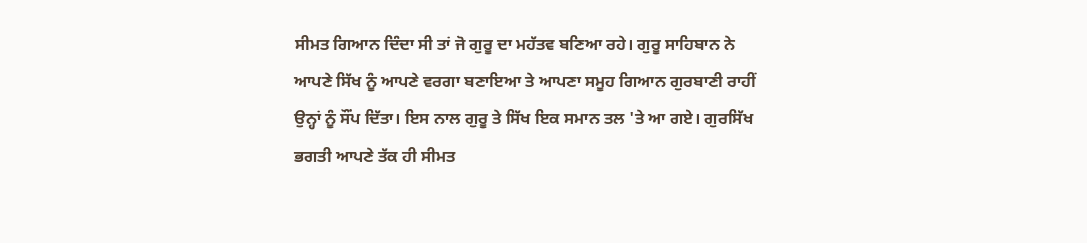ਸੀਮਤ ਗਿਆਨ ਦਿੰਦਾ ਸੀ ਤਾਂ ਜੋ ਗੁਰੂ ਦਾ ਮਹੱਤਵ ਬਣਿਆ ਰਹੇ। ਗੁਰੂ ਸਾਹਿਬਾਨ ਨੇ ਆਪਣੇ ਸਿੱਖ ਨੂੰ ਆਪਣੇ ਵਰਗਾ ਬਣਾਇਆ ਤੇ ਆਪਣਾ ਸਮੂਹ ਗਿਆਨ ਗੁਰਬਾਣੀ ਰਾਹੀਂ ਉਨ੍ਹਾਂ ਨੂੰ ਸੌਂਪ ਦਿੱਤਾ। ਇਸ ਨਾਲ ਗੁਰੂ ਤੇ ਸਿੱਖ ਇਕ ਸਮਾਨ ਤਲ 'ਤੇ ਆ ਗਏ। ਗੁਰਸਿੱਖ ਭਗਤੀ ਆਪਣੇ ਤੱਕ ਹੀ ਸੀਮਤ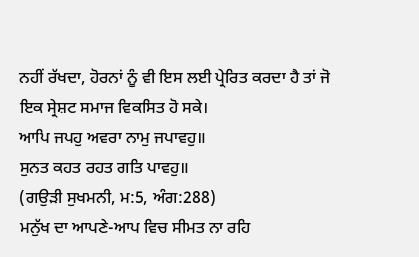ਨਹੀਂ ਰੱਖਦਾ, ਹੋਰਨਾਂ ਨੂੰ ਵੀ ਇਸ ਲਈ ਪ੍ਰੇਰਿਤ ਕਰਦਾ ਹੈ ਤਾਂ ਜੋ ਇਕ ਸ੍ਰੇਸ਼ਟ ਸਮਾਜ ਵਿਕਸਿਤ ਹੋ ਸਕੇ।
ਆਪਿ ਜਪਹੁ ਅਵਰਾ ਨਾਮੁ ਜਪਾਵਹੁ॥
ਸੁਨਤ ਕਹਤ ਰਹਤ ਗਤਿ ਪਾਵਹੁ॥
(ਗਉੜੀ ਸੁਖਮਨੀ, ਮ:5, ਅੰਗ:288)
ਮਨੁੱਖ ਦਾ ਆਪਣੇ-ਆਪ ਵਿਚ ਸੀਮਤ ਨਾ ਰਹਿ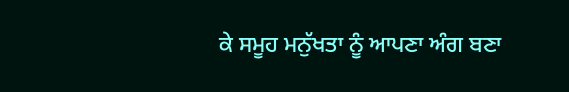ਕੇ ਸਮੂਹ ਮਨੁੱਖਤਾ ਨੂੰ ਆਪਣਾ ਅੰਗ ਬਣਾ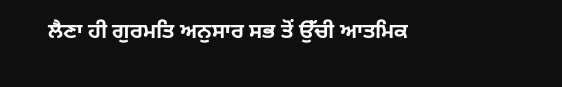ਲੈਣਾ ਹੀ ਗੁਰਮਤਿ ਅਨੁਸਾਰ ਸਭ ਤੋਂ ਉੱਚੀ ਆਤਮਿਕ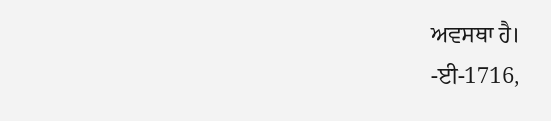ਅਵਸਥਾ ਹੈ।
-ਈ-1716,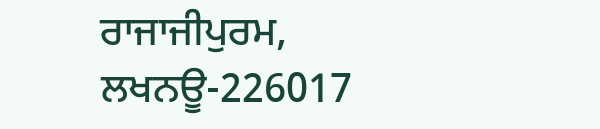ਰਾਜਾਜੀਪੁਰਮ, ਲਖਨਊ-226017